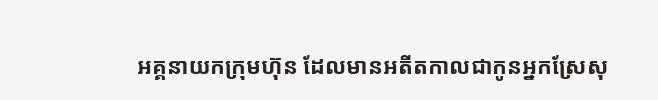អគ្គនាយកក្រុមហ៊ុន ដែលមានអតីតកាលជាកូនអ្នកស្រែសុ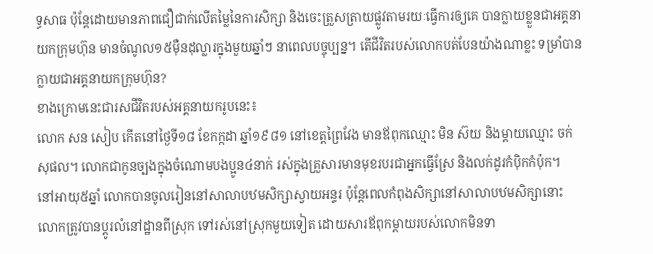ទ្ធសាធ ប៉ុន្តែដោយមានភាពជឿជាក់លើតម្លៃនៃការសិក្សា និងចេះត្រួសត្រាយផ្លូវតាមរយៈធ្វើការឲ្យគេ បានក្លាយខ្លួនជាអគ្គនាយកក្រុមហ៊ុន មានចំណូល១៥ម៉ឺនដុល្លារក្នុងមួយឆ្នាំៗ នាពេលបច្ចុប្បន្ន។ តើជីវិតរបស់លោកបត់បែនយ៉ាងណាខ្លះ ទម្រាំបានក្លាយជាអគ្គនាយកក្រុមហ៊ុន?
ខាងក្រោមនេះជារសជីវិតរបស់អគ្គនាយករូបនេះ៖
លោក សន សៀប កើតនៅថ្ងៃទី១៨ ខែកក្កដា ឆ្នាំ១៩៨១ នៅខេត្តព្រៃវែង មានឪពុកឈ្មោះ មិន ស៊យ និងម្ដាយឈ្មោះ ចក់ សុផល។ លោកជាកូនច្បងក្នុងចំណោមបងប្អូន៤នាក់ រស់ក្នុងគ្រួសារមានមុខរបរជាអ្នកធ្វើស្រែ និងលក់ដូរកំប៉ិកកំប៉ុក។
នៅអាយុ៥ឆ្នាំ លោកបានចូលរៀននៅសាលាបឋមសិក្សាស្វាយអន្ទរ ប៉ុន្តែពេលកំពុងសិក្សានៅសាលាបឋមសិក្សានោះ លោកត្រូវបានប្ដូរលំនៅដ្ឋានពីស្រុក ទៅរស់នៅស្រុកមួយទៀត ដោយសារឪពុកម្ដាយរបស់លោកមិនទា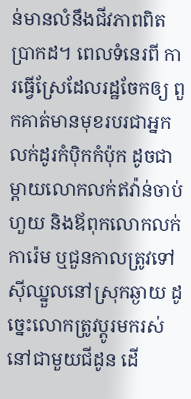ន់មានលំនឹងជីវភាពពិតប្រាកដ។ ពេលទំនេរពី ការធ្វើស្រែដែលរដ្ឋចែកឲ្យ ពួកគាត់មានមុខរបរជាអ្នកលក់ដូរកំប៉ិកកំប៉ុក ដូចជាម្ដាយលោកលក់ឥវ៉ាន់ចាប់ហួយ និងឪពុកលោកលក់ការ៉េម ឬជួនកាលត្រូវទៅស៊ីឈ្នួលនៅស្រុកឆ្ងាយ ដូច្នេះលោកត្រូវប្ដូរមករស់នៅជាមួយជីដូន ដើ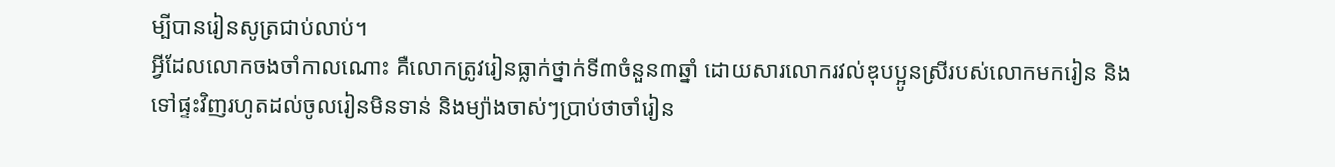ម្បីបានរៀនសូត្រជាប់លាប់។
អ្វីដែលលោកចងចាំកាលណោះ គឺលោកត្រូវរៀនធ្លាក់ថ្នាក់ទី៣ចំនួន៣ឆ្នាំ ដោយសារលោករវល់ឌុបប្អូនស្រីរបស់លោកមករៀន និងទៅផ្ទះវិញរហូតដល់ចូលរៀនមិនទាន់ និងម្យ៉ាងចាស់ៗប្រាប់ថាចាំរៀន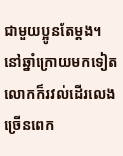ជាមួយប្អូនតែម្ដង។ នៅឆ្នាំក្រោយមកទៀត លោកក៏រវល់ដើរលេងច្រើនពេក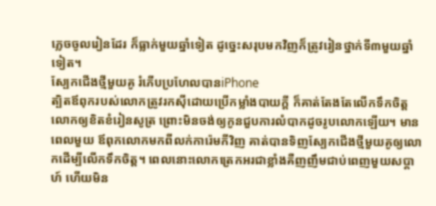ភ្លេចចូលរៀនដែរ ក៏ធ្លាក់មួយឆ្នាំទៀត ដូច្នេះសរុបមកវិញក៏ត្រូវរៀនថ្នាក់ទី៣មួយឆ្នាំទៀត។
ស្បែកជើងថ្មីមួយគូ រំភើបប្រហែលបានiPhone
ត្បិតឪពុករបស់លោកត្រូវរកស៊ីដោយប្រើកម្លាំងបាយក្ដី ក៏គាត់តែងតែលើកទឹកចិត្តលោកឲ្យខិតខំរៀនសូត្រ ព្រោះមិនចង់ឲ្យកូនជួបការលំបាកដូចរូបលោកឡើយ។ មានពេលមួយ ឪពុកលោកមកពីលក់ការ៉េមកីវិញ គាត់បានទិញស្បែកជើងថ្មីមួយគូឲ្យលោកដើម្បីលើកទឹកចិត្ត។ ពេលនោះលោកត្រេកអរជាខ្លាំងគឺញញឹមជាប់ពេញមួយសប្ដាហ៍ ហើយមិន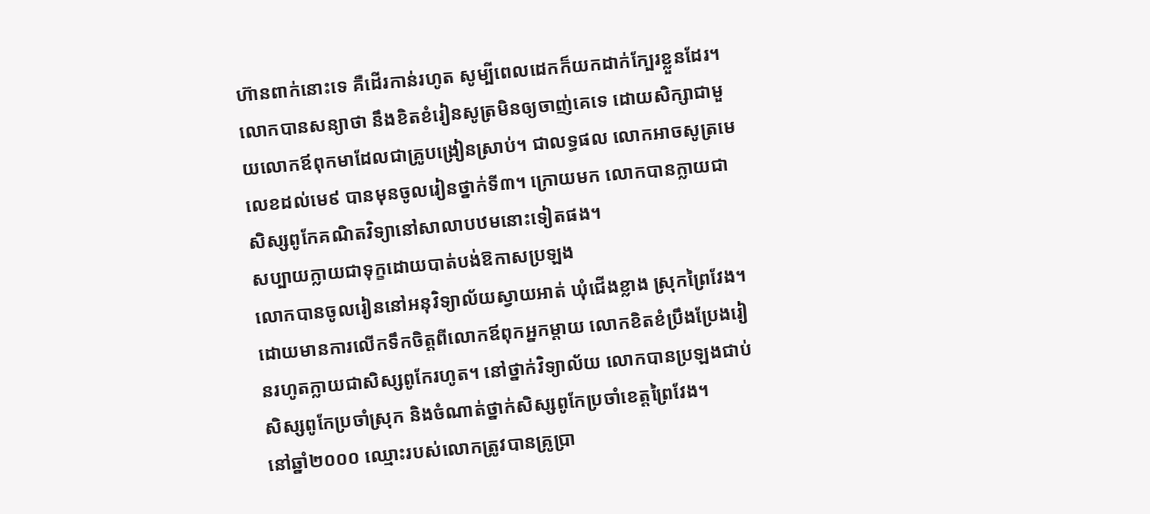ហ៊ានពាក់នោះទេ គឺដើរកាន់រហូត សូម្បីពេលដេកក៏យកដាក់ក្បែរខ្លួនដែរ។
លោកបានសន្យាថា នឹងខិតខំរៀនសូត្រមិនឲ្យចាញ់គេទេ ដោយសិក្សាជាមួយលោកឪពុកមាដែលជាគ្រូបង្រៀនស្រាប់។ ជាលទ្ធផល លោកអាចសូត្រមេលេខដល់មេ៩ បានមុនចូលរៀនថ្នាក់ទី៣។ ក្រោយមក លោកបានក្លាយជាសិស្សពូកែគណិតវិទ្យានៅសាលាបឋមនោះទៀតផង។
សប្បាយក្លាយជាទុក្ខដោយបាត់បង់ឱកាសប្រឡង
លោកបានចូលរៀននៅអនុវិទ្យាល័យស្វាយអាត់ ឃុំជើងខ្លាង ស្រុកព្រៃវែង។ ដោយមានការលើកទឹកចិត្តពីលោកឪពុកអ្នកម្ដាយ លោកខិតខំប្រឹងប្រែងរៀនរហូតក្លាយជាសិស្សពូកែរហូត។ នៅថ្នាក់វិទ្យាល័យ លោកបានប្រឡងជាប់សិស្សពូកែប្រចាំស្រុក និងចំណាត់ថ្នាក់សិស្សពូកែប្រចាំខេត្តព្រៃវែង។
នៅឆ្នាំ២០០០ ឈ្មោះរបស់លោកត្រូវបានគ្រូប្រា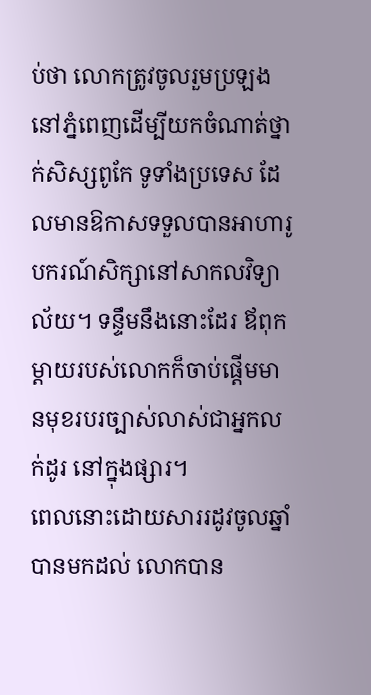ប់ថា លោកត្រូវចូលរួមប្រឡងនៅភ្នំពេញដើម្បីយកចំណាត់ថ្នាក់សិស្សពូកែ ទូទាំងប្រទេស ដែលមានឱកាសទទួលបានអាហារូបករណ៍សិក្សានៅសាកលវិទ្យាល័យ។ ទន្ទឹមនឹងនោះដែរ ឪពុកម្ដាយរបស់លោកក៏ចាប់ផ្ដើមមានមុខរបរច្បាស់លាស់ជាអ្នកលក់ដូរ នៅក្នុងផ្សារ។
ពេលនោះដោយសាររដូវចូលឆ្នាំបានមកដល់ លោកបាន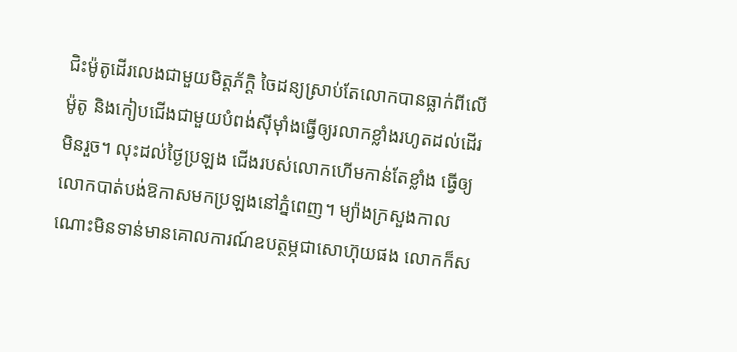ជិះម៉ូតូដើរលេងជាមួយមិត្តភ័ក្ដិ ចៃដន្យស្រាប់តែលោកបានធ្លាក់ពីលើម៉ូតូ និងកៀបជើងជាមួយបំពង់ស៊ីម៉ាំងធ្វើឲ្យរលាកខ្លាំងរហូតដល់ដើរ មិនរួច។ លុះដល់ថ្ងៃប្រឡង ជើងរបស់លោកហើមកាន់តែខ្លាំង ធ្វើឲ្យលោកបាត់បង់ឱកាសមកប្រឡងនៅភ្នំពេញ។ ម្យ៉ាងក្រសួងកាលណោះមិនទាន់មានគោលការណ៍ឧបត្ថម្ភជាសោហ៊ុយផង លោកក៏ស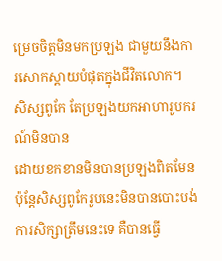ម្រេចចិត្តមិនមកប្រឡង ជាមួយនឹងការសោកស្ដាយបំផុតក្នុងជីវិតលោក។
សិស្សពូកែ តែប្រឡងយកអាហារូបករណ៍មិនបាន
ដោយខកខានមិនបានប្រឡងពិតមែន ប៉ុន្តែសិស្សពូកែរូបនេះមិនបានបោះបង់ការសិក្សាត្រឹមនេះទេ គឺបានធ្វើ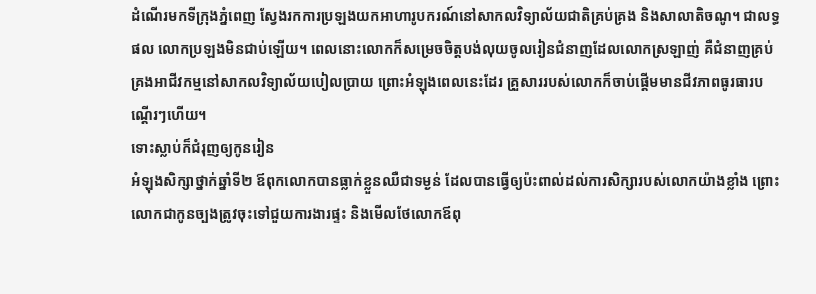ដំណើរមកទីក្រុងភ្នំពេញ ស្វែងរកការប្រឡងយកអាហារូបករណ៍នៅសាកលវិទ្យាល័យជាតិគ្រប់គ្រង និងសាលាតិចណូ។ ជាលទ្ធផល លោកប្រឡងមិនជាប់ឡើយ។ ពេលនោះលោកក៏សម្រេចចិត្តបង់លុយចូលរៀនជំនាញដែលលោកស្រឡាញ់ គឺជំនាញគ្រប់គ្រងអាជីវកម្មនៅសាកលវិទ្យាល័យបៀលប្រាយ ព្រោះអំឡុងពេលនេះដែរ គ្រួសាររបស់លោកក៏ចាប់ផ្ដើមមានជីវភាពធូរធារបណ្ដើរៗហើយ។
ទោះស្លាប់ក៏ជំរុញឲ្យកូនរៀន
អំឡុងសិក្សាថ្នាក់ឆ្នាំទី២ ឪពុកលោកបានធ្លាក់ខ្លួនឈឺជាទម្ងន់ ដែលបានធ្វើឲ្យប៉ះពាល់ដល់ការសិក្សារបស់លោកយ៉ាងខ្លាំង ព្រោះលោកជាកូនច្បងត្រូវចុះទៅជួយការងារផ្ទះ និងមើលថែលោកឪពុ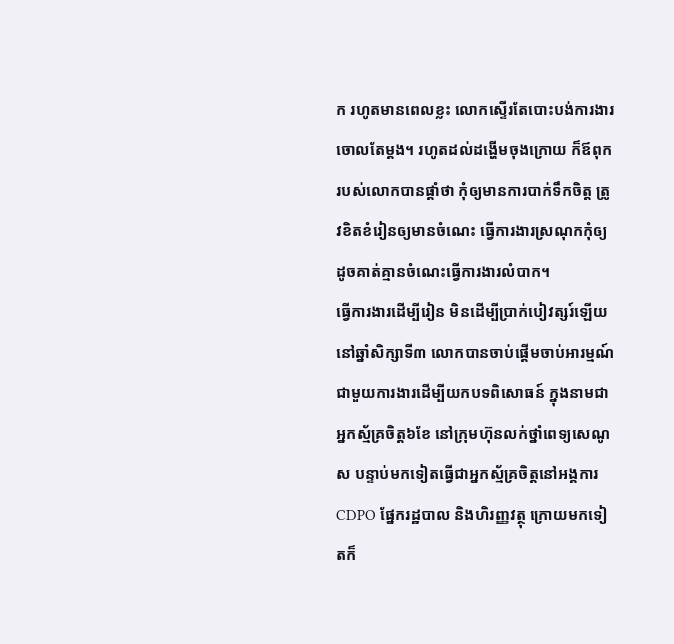ក រហូតមានពេលខ្លះ លោកស្ទើរតែបោះបង់ការងារចោលតែម្ដង។ រហូតដល់ដង្ហើមចុងក្រោយ ក៏ឪពុករបស់លោកបានផ្ដាំថា កុំឲ្យមានការបាក់ទឹកចិត្ត ត្រូវខិតខំរៀនឲ្យមានចំណេះ ធ្វើការងារស្រណុកកុំឲ្យដូចគាត់គ្មានចំណេះធ្វើការងារលំបាក។
ធ្វើការងារដើម្បីរៀន មិនដើម្បីប្រាក់បៀវត្សរ៍ឡើយ
នៅឆ្នាំសិក្សាទី៣ លោកបានចាប់ផ្ដើមចាប់អារម្មណ៍ជាមួយការងារដើម្បីយកបទពិសោធន៍ ក្នុងនាមជាអ្នកស្ម័គ្រចិត្ត៦ខែ នៅក្រុមហ៊ុនលក់ថ្នាំពេទ្យសេណូស បន្ទាប់មកទៀតធ្វើជាអ្នកស្ម័គ្រចិត្តនៅអង្គការ CDPO ផ្នែករដ្ឋបាល និងហិរញ្ញវត្ថុ ក្រោយមកទៀតក៏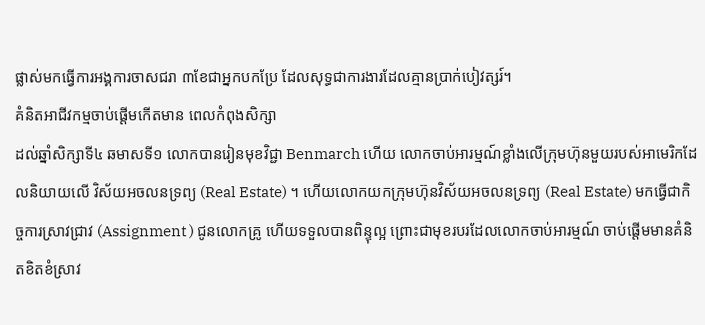ផ្លាស់មកធ្វើការអង្គការចាសជរា ៣ខែជាអ្នកបកប្រែ ដែលសុទ្ធជាការងារដែលគ្មានប្រាក់បៀវត្សរ៍។
គំនិតអាជីវកម្មចាប់ផ្ដើមកើតមាន ពេលកំពុងសិក្សា
ដល់ឆ្នាំសិក្សាទី៤ ឆមាសទី១ លោកបានរៀនមុខវិជ្ជា Benmarch ហើយ លោកចាប់អារម្មណ៍ខ្លាំងលើក្រុមហ៊ុនមួយរបស់អាមេរិកដែលនិយាយលើ វិស័យអចលនទ្រព្យ (Real Estate) ។ ហើយលោកយកក្រុមហ៊ុនវិស័យអចលនទ្រព្យ (Real Estate) មកធ្វើជាកិច្ចការស្រាវជ្រាវ (Assignment ) ជូនលោកគ្រូ ហើយទទួលបានពិន្ទុល្អ ព្រោះជាមុខរបរដែលលោកចាប់អារម្មណ៍ ចាប់ផ្ដើមមានគំនិតខិតខំស្រាវ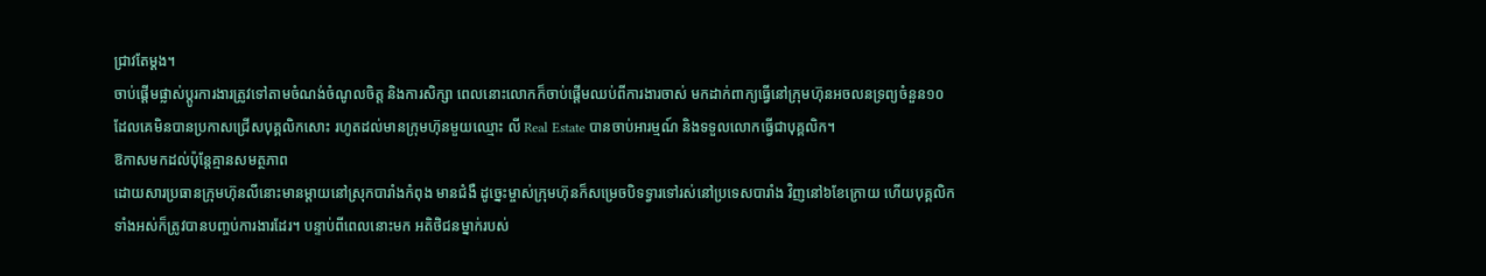ជ្រាវតែម្ដង។
ចាប់ផ្ដើមផ្លាស់ប្ដូរការងារត្រូវទៅតាមចំណង់ចំណូលចិត្ត និងការសិក្សា ពេលនោះលោកក៏ចាប់ផ្ដើមឈប់ពីការងារចាស់ មកដាក់ពាក្យធ្វើនៅក្រុមហ៊ុនអចលនទ្រព្យចំនួន១០ ដែលគេមិនបានប្រកាសជ្រើសបុគ្គលិកសោះ រហូតដល់មានក្រុមហ៊ុនមួយឈ្មោះ លី Real Estate បានចាប់អារម្មណ៍ និងទទួលលោកធ្វើជាបុគ្គលិក។
ឱកាសមកដល់ប៉ុន្តែគ្មានសមត្ថភាព
ដោយសារប្រធានក្រុមហ៊ុនលីនោះមានម្ដាយនៅស្រុកបារាំងកំពុង មានជំងឺ ដូច្នេះម្ចាស់ក្រុមហ៊ុនក៏សម្រេចបិទទ្វារទៅរស់នៅប្រទេសបារាំង វិញនៅ៦ខែក្រោយ ហើយបុគ្គលិកទាំងអស់ក៏ត្រូវបានបញ្ចប់ការងារដែរ។ បន្ទាប់ពីពេលនោះមក អតិថិជនម្នាក់របស់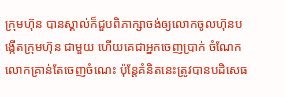ក្រុមហ៊ុន បានស្គាល់ក៏ជួបពិភាក្សាចង់ឲ្យលោកចូលហ៊ុនបង្កើតក្រុមហ៊ុន ជាមួយ ហើយគេជាអ្នកចេញប្រាក់ ចំណែកលោកគ្រាន់តែចេញចំណេះ ប៉ុន្តែគំនិតនេះត្រូវបានបដិសេធ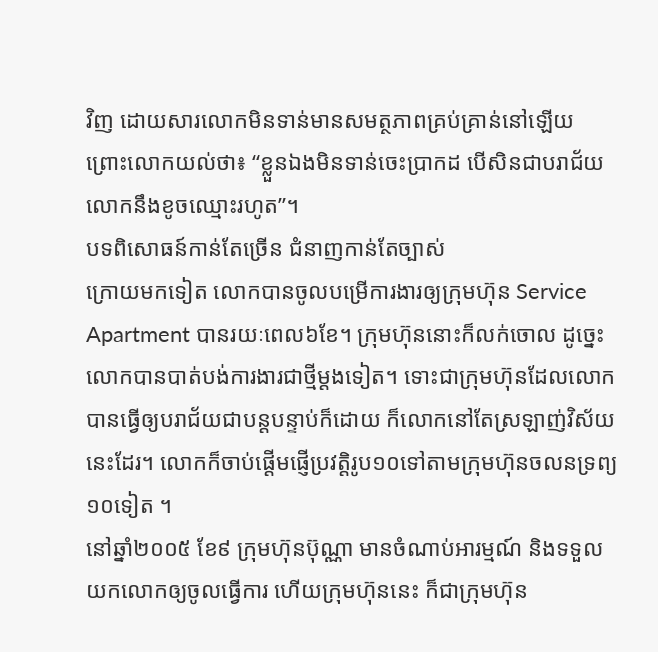វិញ ដោយសារលោកមិនទាន់មានសមត្ថភាពគ្រប់គ្រាន់នៅឡើយ ព្រោះលោកយល់ថា៖ “ខ្លួនឯងមិនទាន់ចេះប្រាកដ បើសិនជាបរាជ័យ លោកនឹងខូចឈ្មោះរហូត”។
បទពិសោធន៍កាន់តែច្រើន ជំនាញកាន់តែច្បាស់
ក្រោយមកទៀត លោកបានចូលបម្រើការងារឲ្យក្រុមហ៊ុន Service Apartment បានរយៈពេល៦ខែ។ ក្រុមហ៊ុននោះក៏លក់ចោល ដូច្នេះលោកបានបាត់បង់ការងារជាថ្មីម្ដងទៀត។ ទោះជាក្រុមហ៊ុនដែលលោកបានធ្វើឲ្យបរាជ័យជាបន្តបន្ទាប់ក៏ដោយ ក៏លោកនៅតែស្រឡាញ់វិស័យនេះដែរ។ លោកក៏ចាប់ផ្ដើមផ្ញើប្រវត្តិរូប១០ទៅតាមក្រុមហ៊ុនចលនទ្រព្យ១០ទៀត ។
នៅឆ្នាំ២០០៥ ខែ៩ ក្រុមហ៊ុនប៊ុណ្ណា មានចំណាប់អារម្មណ៍ និងទទួលយកលោកឲ្យចូលធ្វើការ ហើយក្រុមហ៊ុននេះ ក៏ជាក្រុមហ៊ុន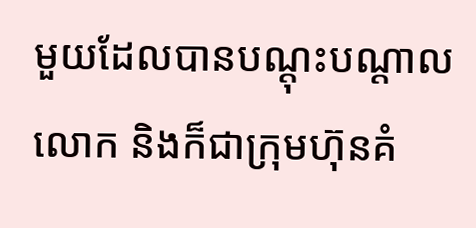មួយដែលបានបណ្ដុះបណ្ដាលលោក និងក៏ជាក្រុមហ៊ុនគំ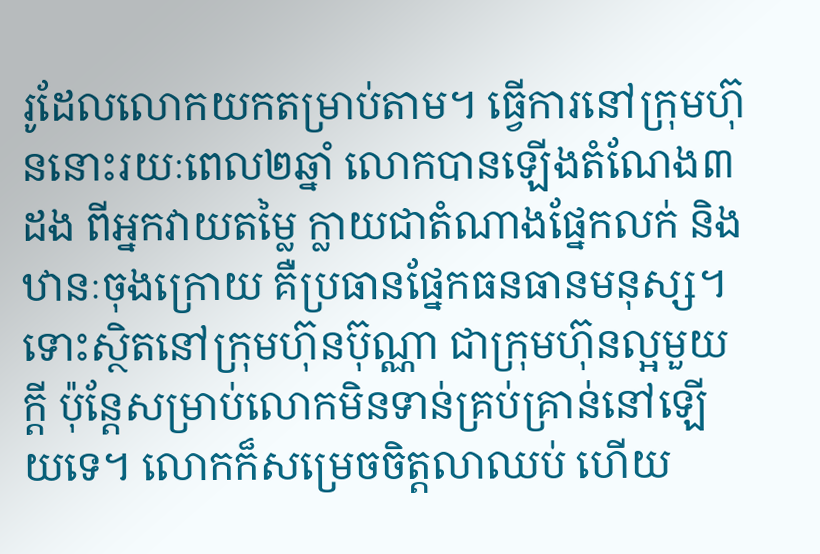រូដែលលោកយកតម្រាប់តាម។ ធ្វើការនៅក្រុមហ៊ុននោះរយៈពេល២ឆ្នាំ លោកបានឡើងតំណែង៣ដង ពីអ្នកវាយតម្លៃ ក្លាយជាតំណាងផ្នែកលក់ និងឋានៈចុងក្រោយ គឺប្រធានផ្នែកធនធានមនុស្ស។
ទោះស្ថិតនៅក្រុមហ៊ុនប៊ុណ្ណា ជាក្រុមហ៊ុនល្អមួយក្ដី ប៉ុន្តែសម្រាប់លោកមិនទាន់គ្រប់គ្រាន់នៅឡើយទេ។ លោកក៏សម្រេចចិត្តលាឈប់ ហើយ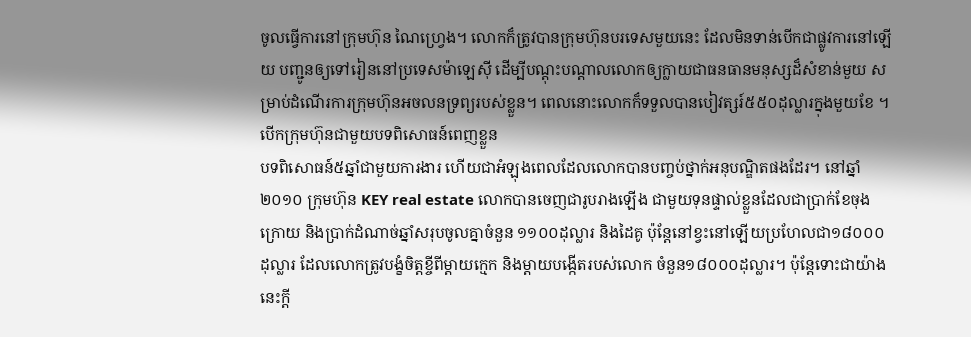ចូលធ្វើការនៅក្រុមហ៊ុន ណៃហ្វ្រេង។ លោកក៏ត្រូវបានក្រុមហ៊ុនបរទេសមួយនេះ ដែលមិនទាន់បើកជាផ្លូវការនៅឡើយ បញ្ជូនឲ្យទៅរៀននៅប្រទេសម៉ាឡេស៊ី ដើម្បីបណ្តុះបណ្តាលលោកឲ្យក្លាយជាធនធានមនុស្សដ៏សំខាន់មួយ សម្រាប់ដំណើរការក្រុមហ៊ុនអចលនទ្រព្យរបស់ខ្លួន។ ពេលនោះលោកក៏ទទួលបានបៀវត្សរ៍៥៥០ដុល្លារក្នុងមួយខែ ។
បើកក្រុមហ៊ុនជាមួយបទពិសោធន៍ពេញខ្លួន
បទពិសោធន៍៥ឆ្នាំជាមួយការងារ ហើយជាអំឡុងពេលដែលលោកបានបញ្ចប់ថ្នាក់អនុបណ្ឌិតផងដែរ។ នៅឆ្នាំ២០១០ ក្រុមហ៊ុន KEY real estate លោកបានចេញជារូបរាងឡើង ជាមួយទុនផ្ទាល់ខ្លួនដែលជាប្រាក់ខែចុងក្រោយ និងប្រាក់ដំណាច់ឆ្នាំសរុបចូលគ្នាចំនួន ១១០០ដុល្លារ និងដៃគូ ប៉ុន្តែនៅខ្វះនៅឡើយប្រហែលជា១៨០០០ដុល្លារ ដែលលោកត្រូវបង្ខំចិត្តខ្ចីពីម្ដាយក្មេក និងម្ដាយបង្កើតរបស់លោក ចំនួន១៨០០០ដុល្លារ។ ប៉ុន្តែទោះជាយ៉ាងនេះក្ដី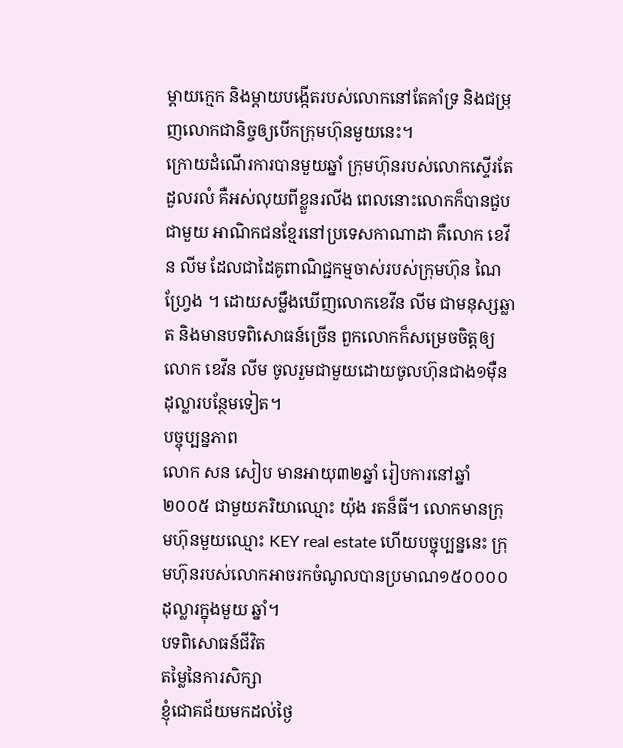ម្ដាយក្មេក និងម្ដាយបង្កើតរបស់លោកនៅតែគាំទ្រ និងជម្រុញលោកជានិច្ចឲ្យបើកក្រុមហ៊ុនមួយនេះ។
ក្រោយដំណើរការបានមួយឆ្នាំ ក្រុមហ៊ុនរបស់លោកស្ទើរតែដួលរលំ គឺអស់លុយពីខ្លួនរលីង ពេលនោះលោកក៏បានជួបជាមួយ អាណិកជនខ្មែរនៅប្រទេសកាណាដា គឺលោក ខេវីន លីម ដែលជាដៃគូពាណិជ្ជកម្មចាស់របស់ក្រុមហ៊ុន ណៃហ្វ្រែង ។ ដោយសម្លឹងឃើញលោកខេវីន លីម ជាមនុស្សឆ្លាត និងមានបទពិសោធន៍ច្រើន ពួកលោកក៏សម្រេចចិត្តឲ្យលោក ខេវីន លីម ចូលរួមជាមួយដោយចូលហ៊ុនជាង១ម៉ឺនដុល្លារបន្ថែមទៀត។
បច្ចុប្បន្នភាព
លោក សន សៀប មានអាយុ៣២ឆ្នាំ រៀបការនៅឆ្នាំ២០០៥ ជាមួយភរិយាឈ្មោះ យ៉ុង រតន៏ធី។ លោកមានក្រុមហ៊ុនមួយឈ្មោះ KEY real estate ហើយបច្ចុប្បន្ននេះ ក្រុមហ៊ុនរបស់លោកអាចរកចំណូលបានប្រមាណ១៥០០០០ដុល្លារក្នុងមួយ ឆ្នាំ។
បទពិសោធន៍ជីវិត
តម្លៃនៃការសិក្សា
ខ្ញុំជោគជ័យមកដល់ថ្ងៃ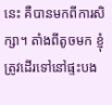នេះ គឺបានមកពីការសិក្សា។ តាំងពីតូចមក ខ្ញុំត្រូវដើរទៅនៅផ្ទះបង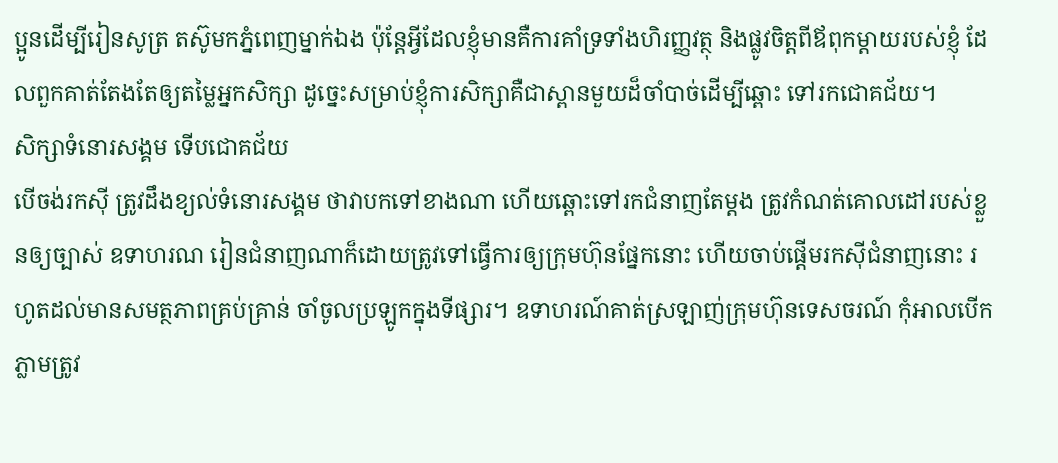ប្អូនដើម្បីរៀនសូត្រ តស៊ូមកភ្នំពេញម្នាក់ឯង ប៉ុន្តែអ្វីដែលខ្ញុំមានគឺការគាំទ្រទាំងហិរញ្ញវត្ថុ និងផ្លូវចិត្តពីឪពុកម្ដាយរបស់ខ្ញុំ ដែលពួកគាត់តែងតែឲ្យតម្លៃអ្នកសិក្សា ដូច្នេះសម្រាប់ខ្ញុំការសិក្សាគឺជាស្ពានមួយដ៏ចាំបាច់ដើម្បីឆ្ពោះ ទៅរកជោគជ័យ។
សិក្សាទំនោរសង្គម ទើបជោគជ័យ
បើចង់រកស៊ី ត្រូវដឹងខ្យល់ទំនោរសង្គម ថាវាបកទៅខាងណា ហើយឆ្ពោះទៅរកជំនាញតែម្ដង ត្រូវកំណត់គោលដៅរបស់ខ្លួនឲ្យច្បាស់ ឧទាហរណ រៀនជំនាញណាក៏ដោយត្រូវទៅធ្វើការឲ្យក្រុមហ៊ុនផ្នែកនោះ ហើយចាប់ផ្ដើមរកស៊ីជំនាញនោះ រហូតដល់មានសមត្ថភាពគ្រប់គ្រាន់ ចាំចូលប្រឡូកក្នុងទីផ្សារ។ ឧទាហរណ៍គាត់ស្រឡាញ់ក្រុមហ៊ុនទេសចរណ៍ កុំអាលបើកភ្លាមត្រូវ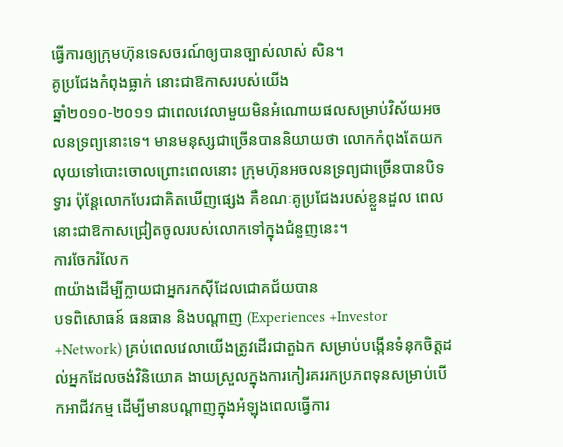ធ្វើការឲ្យក្រុមហ៊ុនទេសចរណ៍ឲ្យបានច្បាស់លាស់ សិន។
គូប្រជែងកំពុងធ្លាក់ នោះជាឱកាសរបស់យើង
ឆ្នាំ២០១០-២០១១ ជាពេលវេលាមួយមិនអំណោយផលសម្រាប់វិស័យអចលនទ្រព្យនោះទេ។ មានមនុស្សជាច្រើនបាននិយាយថា លោកកំពុងតែយកលុយទៅបោះចោលព្រោះពេលនោះ ក្រុមហ៊ុនអចលនទ្រព្យជាច្រើនបានបិទទ្វារ ប៉ុន្តែលោកបែរជាគិតឃើញផ្សេង គឺខណៈគូប្រជែងរបស់ខ្លួនដួល ពេលនោះជាឱកាសជ្រៀតចូលរបស់លោកទៅក្នុងជំនួញនេះ។
ការចែករំលែក
៣យ៉ាងដើម្បីក្លាយជាអ្នករកស៊ីដែលជោគជ័យបាន
បទពិសោធន៍ ធនធាន និងបណ្ដាញ (Experiences +Investor +Network) គ្រប់ពេលវេលាយើងត្រូវដើរជាតួឯក សម្រាប់បង្កើនទំនុកចិត្តដល់អ្នកដែលចង់វិនិយោគ ងាយស្រួលក្នុងការកៀរគររកប្រភពទុនសម្រាប់បើកអាជីវកម្ម ដើម្បីមានបណ្ដាញក្នុងអំឡុងពេលធ្វើការ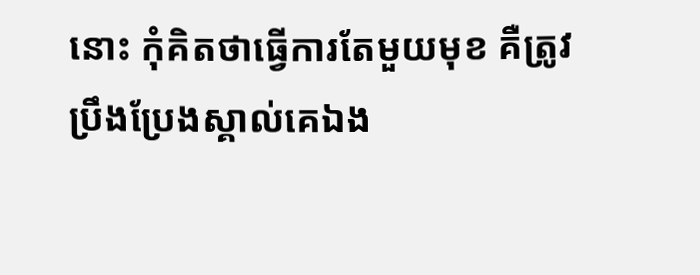នោះ កុំគិតថាធ្វើការតែមួយមុខ គឺត្រូវប្រឹងប្រែងស្គាល់គេឯង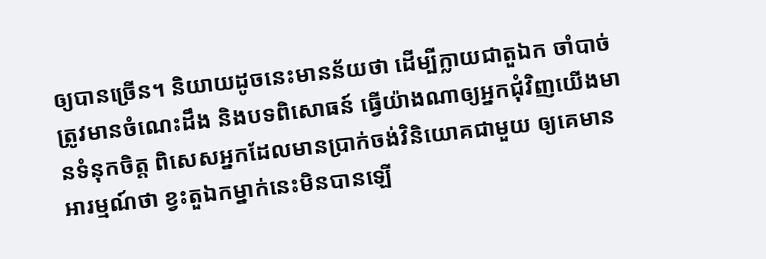ឲ្យបានច្រើន។ និយាយដូចនេះមានន័យថា ដើម្បីក្លាយជាតួឯក ចាំបាច់ត្រូវមានចំណេះដឹង និងបទពិសោធន៍ ធ្វើយ៉ាងណាឲ្យអ្នកជុំវិញយើងមានទំនុកចិត្ត ពិសេសអ្នកដែលមានប្រាក់ចង់វិនិយោគជាមួយ ឲ្យគេមានអារម្មណ៍ថា ខ្វះតួឯកម្នាក់នេះមិនបានឡើ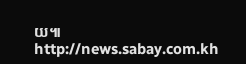យ៕
http://news.sabay.com.kh